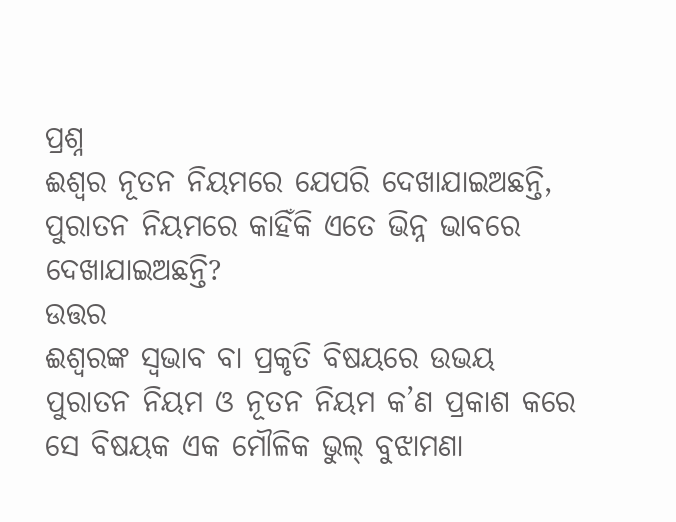ପ୍ରଶ୍ନ
ଈଶ୍ବର ନୂତନ ନିୟମରେ ଯେପରି ଦେଖାଯାଇଅଛନ୍ତି, ପୁରାତନ ନିୟମରେ କାହିଁକି ଏତେ ଭିନ୍ନ ଭାବରେ ଦେଖାଯାଇଅଛନ୍ତି?
ଉତ୍ତର
ଈଶ୍ବରଙ୍କ ସ୍ବଭାବ ବା ପ୍ରକୃତି ବିଷୟରେ ଉଭୟ ପୁରାତନ ନିୟମ ଓ ନୂତନ ନିୟମ କ’ଣ ପ୍ରକାଶ କରେ ସେ ବିଷୟକ ଏକ ମୌଳିକ ଭୁଲ୍ ବୁଝାମଣା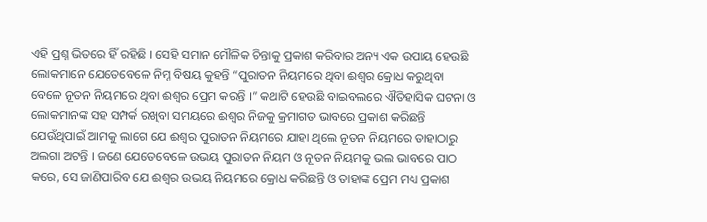ଏହି ପ୍ରଶ୍ନ ଭିତରେ ହିଁ ରହିଛି । ସେହି ସମାନ ମୌଳିକ ଚିନ୍ତାକୁ ପ୍ରକାଶ କରିବାର ଅନ୍ୟ ଏକ ଉପାୟ ହେଉଛି ଲୋକମାନେ ଯେତେବେଳେ ନିମ୍ନ ବିଷୟ କୁହନ୍ତି “ପୁରାତନ ନିୟମରେ ଥିବା ଈଶ୍ବର କ୍ରୋଧ କରୁଥିବା ବେଳେ ନୂତନ ନିୟମରେ ଥିବା ଈଶ୍ବର ପ୍ରେମ କରନ୍ତି ।” କଥାଟି ହେଉଛି ବାଇବଲରେ ଐତିହାସିକ ଘଟନା ଓ ଲୋକମାନଙ୍କ ସହ ସମ୍ପର୍କ ରଖିବା ସମୟରେ ଈଶ୍ବର ନିଜକୁ କ୍ରମାଗତ ଭାବରେ ପ୍ରକାଶ କରିଛନ୍ତି ଯେଉଁଥିପାଇଁ ଆମକୁ ଲାଗେ ଯେ ଈଶ୍ବର ପୁରାତନ ନିୟମରେ ଯାହା ଥିଲେ ନୂତନ ନିୟମରେ ତାହାଠାରୁ ଅଲଗା ଅଟନ୍ତି । ଜଣେ ଯେତେବେଳେ ଉଭୟ ପୁରାତନ ନିୟମ ଓ ନୂତନ ନିୟମକୁ ଭଲ ଭାବରେ ପାଠ କରେ, ସେ ଜାଣିପାରିବ ଯେ ଈଶ୍ବର ଉଭୟ ନିୟମରେ କ୍ରୋଧ କରିଛନ୍ତି ଓ ତାହାଙ୍କ ପ୍ରେମ ମଧ୍ୟ ପ୍ରକାଶ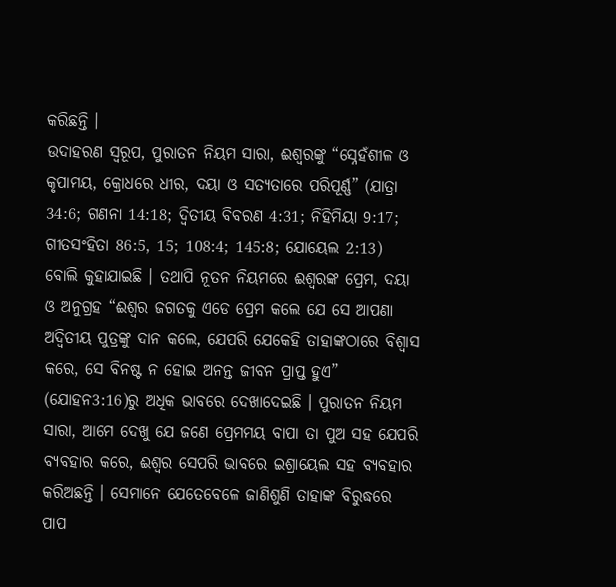କରିଛନ୍ତି ।
ଉଦାହରଣ ସ୍ବରୂପ, ପୁରାତନ ନିୟମ ସାରା, ଈଶ୍ବରଙ୍କୁ “ସ୍ନେହଁଶୀଳ ଓ କୃପାମୟ, କ୍ରୋଧରେ ଧୀର, ଦୟା ଓ ସତ୍ୟତାରେ ପରିପୂର୍ଣ୍ଣ” (ଯାତ୍ରା 34:6; ଗଣନା 14:18; ଦ୍ବିତୀୟ ବିବରଣ 4:31; ନିହିମିୟା 9:17; ଗୀତସଂହିତା 86:5, 15; 108:4; 145:8; ଯୋୟେଲ 2:13) ବୋଲି କୁହାଯାଇଛି । ତଥାପି ନୂତନ ନିୟମରେ ଈଶ୍ବରଙ୍କ ପ୍ରେମ, ଦୟା ଓ ଅନୁଗ୍ରହ “ଈଶ୍ବର ଜଗତକୁ ଏଡେ ପ୍ରେମ କଲେ ଯେ ସେ ଆପଣା ଅଦ୍ବିତୀୟ ପୁତ୍ରଙ୍କୁ ଦାନ କଲେ, ଯେପରି ଯେକେହି ତାହାଙ୍କଠାରେ ବିଶ୍ବାସ କରେ, ସେ ବିନଷ୍ଟ ନ ହୋଇ ଅନନ୍ତ ଜୀବନ ପ୍ରାପ୍ତ ହୁଏ” (ଯୋହନ3:16)ରୁ ଅଧିକ ଭାବରେ ଦେଖାଦେଇଛି । ପୁରାତନ ନିୟମ ସାରା, ଆମେ ଦେଖୁ ଯେ ଜଣେ ପ୍ରେମମୟ ବାପା ତା ପୁଅ ସହ ଯେପରି ବ୍ୟବହାର କରେ, ଈଶ୍ବର ସେପରି ଭାବରେ ଇଶ୍ରାୟେଲ ସହ ବ୍ୟବହାର କରିଅଛନ୍ତି । ସେମାନେ ଯେତେବେଳେ ଜାଣିଶୁଣି ତାହାଙ୍କ ବିରୁଦ୍ଧରେ ପାପ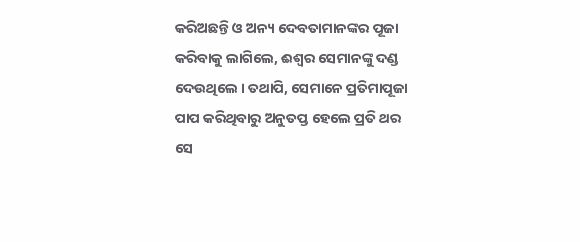କରିଅଛନ୍ତି ଓ ଅନ୍ୟ ଦେବତାମାନଙ୍କର ପୂଜା କରିବାକୁ ଲାଗିଲେ, ଈଶ୍ବର ସେମାନଙ୍କୁ ଦଣ୍ଡ ଦେଉଥିଲେ । ତଥାପି, ସେମାନେ ପ୍ରତିମାପୂଜା ପାପ କରିଥିବାରୁ ଅନୁତପ୍ତ ହେଲେ ପ୍ରତି ଥର ସେ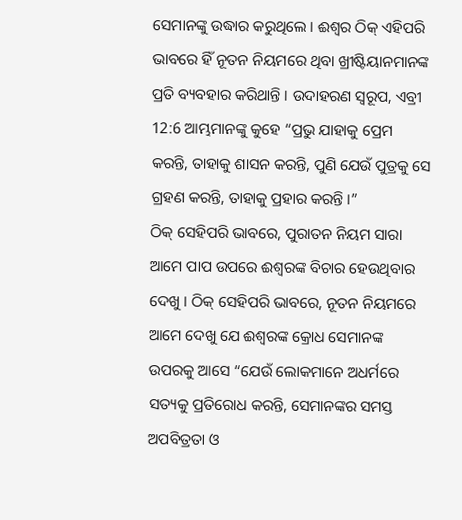ସେମାନଙ୍କୁ ଉଦ୍ଧାର କରୁଥିଲେ । ଈଶ୍ବର ଠିକ୍ ଏହିପରି ଭାବରେ ହିଁ ନୂତନ ନିୟମରେ ଥିବା ଖ୍ରୀଷ୍ଟିୟାନମାନଙ୍କ ପ୍ରତି ବ୍ୟବହାର କରିଥାନ୍ତି । ଉଦାହରଣ ସ୍ବରୂପ, ଏବ୍ରୀ 12:6 ଆମ୍ଭମାନଙ୍କୁ କୁହେ “ପ୍ରଭୁ ଯାହାକୁ ପ୍ରେମ କରନ୍ତି, ତାହାକୁ ଶାସନ କରନ୍ତି, ପୁଣି ଯେଉଁ ପୁତ୍ରକୁ ସେ ଗ୍ରହଣ କରନ୍ତି, ତାହାକୁ ପ୍ରହାର କରନ୍ତି ।”
ଠିକ୍ ସେହିପରି ଭାବରେ, ପୁରାତନ ନିୟମ ସାରା ଆମେ ପାପ ଉପରେ ଈଶ୍ବରଙ୍କ ବିଚାର ହେଉଥିବାର ଦେଖୁ । ଠିକ୍ ସେହିପରି ଭାବରେ, ନୂତନ ନିୟମରେ ଆମେ ଦେଖୁ ଯେ ଈଶ୍ବରଙ୍କ କ୍ରୋଧ ସେମାନଙ୍କ ଉପରକୁ ଆସେ “ଯେଉଁ ଲୋକମାନେ ଅଧର୍ମରେ ସତ୍ୟକୁ ପ୍ରତିରୋଧ କରନ୍ତି, ସେମାନଙ୍କର ସମସ୍ତ ଅପବିତ୍ରତା ଓ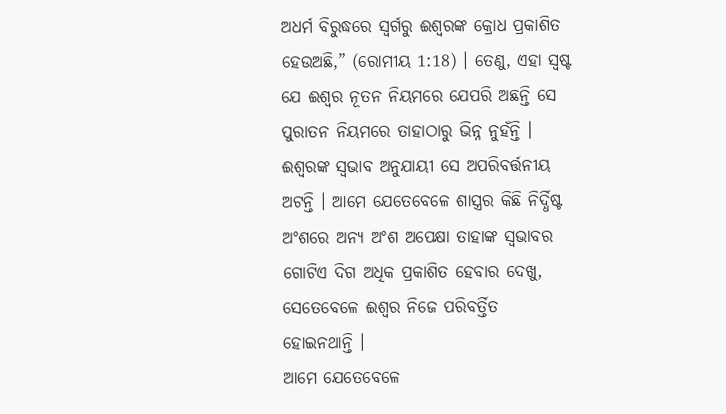ଅଧର୍ମ ବିରୁଦ୍ଧରେ ସ୍ବର୍ଗରୁ ଈଶ୍ବରଙ୍କ କ୍ରୋଧ ପ୍ରକାଶିତ ହେଉଅଛି,” (ରୋମୀୟ 1:18) । ତେଣୁ, ଏହା ସ୍ବଷ୍ଟ ଯେ ଈଶ୍ବର ନୂତନ ନିୟମରେ ଯେପରି ଅଛନ୍ତି ସେ ପୁରାତନ ନିୟମରେ ତାହାଠାରୁ ଭିନ୍ନ ନୁହଁନ୍ତି । ଈଶ୍ବରଙ୍କ ସ୍ବଭାବ ଅନୁଯାୟୀ ସେ ଅପରିବର୍ତ୍ତନୀୟ ଅଟନ୍ତି । ଆମେ ଯେତେବେଳେ ଶାସ୍ତ୍ରର କିଛି ନିର୍ଦ୍ଧିଷ୍ଟ ଅଂଶରେ ଅନ୍ୟ ଅଂଶ ଅପେକ୍ଷା ତାହାଙ୍କ ସ୍ବଭାବର ଗୋଟିଏ ଦିଗ ଅଧିକ ପ୍ରକାଶିତ ହେବାର ଦେଖୁ, ସେତେବେଳେ ଈଶ୍ବର ନିଜେ ପରିବର୍ତ୍ତିତ ହୋଇନଥାନ୍ତି ।
ଆମେ ଯେତେବେଳେ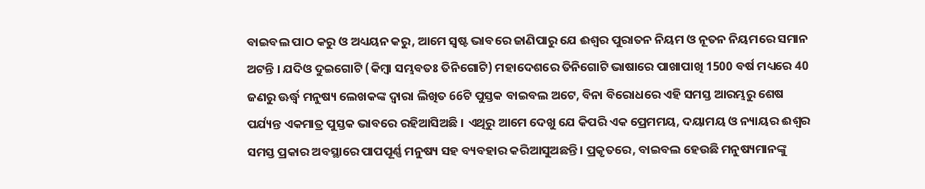ବାଇବଲ ପାଠ କରୁ ଓ ଅଧ୍ୟୟନ କରୁ, ଆମେ ସ୍ବଷ୍ଟ ଭାବରେ ଜାଣିପାରୁ ଯେ ଈଶ୍ବର ପୁରାତନ ନିୟମ ଓ ନୂତନ ନିୟମରେ ସମାନ ଅଟନ୍ତି । ଯଦିଓ ଦୁଇଗୋଟି (କିମ୍ବା ସମ୍ଭବତଃ ତିନିଗୋଟି) ମହାଦେଶରେ ତିନିଗୋଟି ଭାଷାରେ ପାଖାପାଖି 1500 ବର୍ଷ ମଧ୍ୟରେ 40 ଜଣରୁ ଊର୍ଦ୍ଧ୍ବ ମନୁଷ୍ୟ ଲେଖକଙ୍କ ଦ୍ବାରା ଲିଖିତ 66ଟି ପୁସ୍ତକ ବାଇବଲ ଅଟେ, ବିନା ବିରୋଧରେ ଏହି ସମସ୍ତ ଆରମ୍ଭରୁ ଶେଷ ପର୍ଯ୍ୟନ୍ତ ଏକମାତ୍ର ପୁସ୍ତକ ଭାବରେ ରହିଆସିଅଛି । ଏଥିରୁ ଆମେ ଦେଖୁ ଯେ କିପରି ଏକ ପ୍ରେମମୟ, ଦୟାମୟ ଓ ନ୍ୟାୟର ଈଶ୍ବର ସମସ୍ତ ପ୍ରକାର ଅବସ୍ଥାରେ ପାପପୂର୍ଣ୍ଣ ମନୁଷ୍ୟ ସହ ବ୍ୟବହାର କରିଆସୁଅଛନ୍ତି । ପ୍ରକୃତରେ, ବାଇବଲ ହେଉଛି ମନୁଷ୍ୟମାନଙ୍କୁ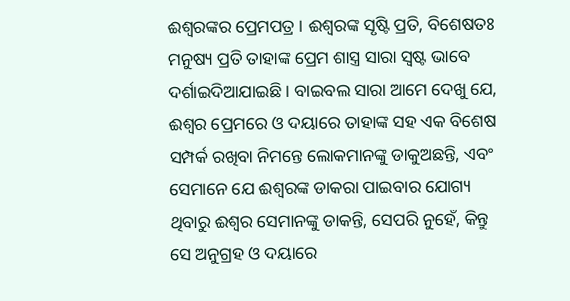ଈଶ୍ବରଙ୍କର ପ୍ରେମପତ୍ର । ଈଶ୍ବରଙ୍କ ସୃଷ୍ଟି ପ୍ରତି, ବିଶେଷତଃ ମନୁଷ୍ୟ ପ୍ରତି ତାହାଙ୍କ ପ୍ରେମ ଶାସ୍ତ୍ର ସାରା ସ୍ବଷ୍ଟ ଭାବେ ଦର୍ଶାଇଦିଆଯାଇଛି । ବାଇବଲ ସାରା ଆମେ ଦେଖୁ ଯେ, ଈଶ୍ବର ପ୍ରେମରେ ଓ ଦୟାରେ ତାହାଙ୍କ ସହ ଏକ ବିଶେଷ ସମ୍ପର୍କ ରଖିବା ନିମନ୍ତେ ଲୋକମାନଙ୍କୁ ଡାକୁଅଛନ୍ତି, ଏବଂ ସେମାନେ ଯେ ଈଶ୍ବରଙ୍କ ଡାକରା ପାଇବାର ଯୋଗ୍ୟ ଥିବାରୁ ଈଶ୍ବର ସେମାନଙ୍କୁ ଡାକନ୍ତି, ସେପରି ନୁହେଁ, କିନ୍ତୁ ସେ ଅନୁଗ୍ରହ ଓ ଦୟାରେ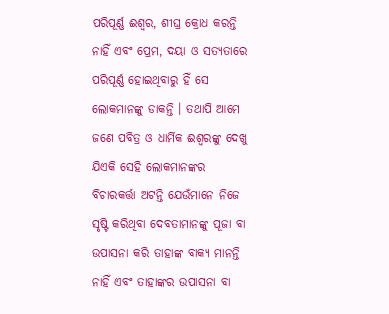ପରିପୂର୍ଣ୍ଣ ଈଶ୍ବର, ଶୀଘ୍ର କ୍ରୋଧ କରନ୍ତି ନାହିଁ ଏବଂ ପ୍ରେମ, ଦୟା ଓ ସତ୍ୟତାରେ ପରିପୂର୍ଣ୍ଣ ହୋଇଥିବାରୁ ହିଁ ସେ ଲୋକମାନଙ୍କୁ ଡାକନ୍ତି । ତଥାପି ଆମେ ଜଣେ ପବିତ୍ର ଓ ଧାର୍ମିକ ଈଶ୍ବରଙ୍କୁ ଦେଖୁ ଯିଏକି ସେହି ଲୋକମାନଙ୍କର ବିଚାରକର୍ତ୍ତା ଅଟନ୍ତି ଯେଉଁମାନେ ନିଜେ ସୃଷ୍ଟି କରିଥିବା ଦେବତାମାନଙ୍କୁ ପୂଜା ବା ଉପାସନା କରି ତାହାଙ୍କ ବାକ୍ୟ ମାନନ୍ତି ନାହିଁ ଏବଂ ତାହାଙ୍କର ଉପାସନା ବା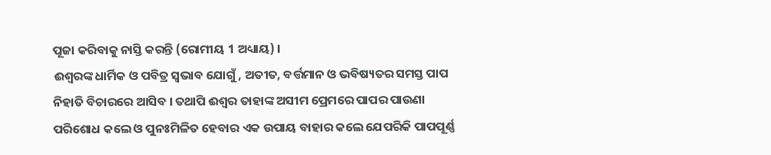ପୂଜା କରିବାକୁ ନାସ୍ତି କରନ୍ତି (ରୋମୀୟ 1 ଅଧ୍ୟାୟ) ।
ଈଶ୍ବରଙ୍କ ଧାର୍ମିକ ଓ ପବିତ୍ର ସ୍ବଭାବ ଯୋଗୁଁ, ଅତୀତ, ବର୍ତ୍ତମାନ ଓ ଭବିଷ୍ୟତର ସମସ୍ତ ପାପ ନିହାତି ବିଚାରରେ ଆସିବ । ତଥାପି ଈଶ୍ବର ତାହାଙ୍କ ଅସୀମ ପ୍ରେମରେ ପାପର ପାଉଣା ପରିଶୋଧ କଲେ ଓ ପୁନଃମିଳିତ ହେବାର ଏକ ଉପାୟ ବାହାର କଲେ ଯେପରିକି ପାପପୂର୍ଣ୍ଣ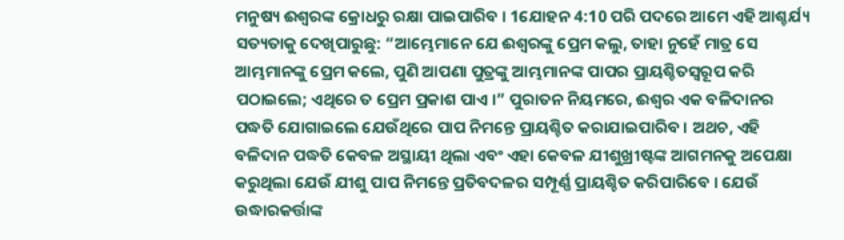ମନୁଷ୍ୟ ଈଶ୍ବରଙ୍କ କ୍ରୋଧରୁ ରକ୍ଷା ପାଇପାରିବ । 1ଯୋହନ 4:10 ପରି ପଦରେ ଆମେ ଏହି ଆଶ୍ଚର୍ଯ୍ୟ ସତ୍ୟତାକୁ ଦେଖିପାରୁଛୁ: “ଆମ୍ଭେମାନେ ଯେ ଈଶ୍ବରଙ୍କୁ ପ୍ରେମ କଲୁ, ତାହା ନୁହେଁ ମାତ୍ର ସେ ଆମ୍ଭମାନଙ୍କୁ ପ୍ରେମ କଲେ, ପୁଣି ଆପଣା ପୁତ୍ରଙ୍କୁ ଆମ୍ଭମାନଙ୍କ ପାପର ପ୍ରାୟଶ୍ଚିତସ୍ବରୂପ କରି ପଠାଇଲେ; ଏଥିରେ ତ ପ୍ରେମ ପ୍ରକାଶ ପାଏ ।” ପୁରାତନ ନିୟମରେ, ଈଶ୍ବର ଏକ ବଳିଦାନର ପଦ୍ଧତି ଯୋଗାଇଲେ ଯେଉଁଥିରେ ପାପ ନିମନ୍ତେ ପ୍ରାୟଶ୍ଚିତ କରାଯାଇପାରିବ । ଅଥଚ, ଏହି ବଳିଦାନ ପଦ୍ଧତି କେବଳ ଅସ୍ଥାୟୀ ଥିଲା ଏବଂ ଏହା କେବଳ ଯୀଶୁଖ୍ରୀଷ୍ଟଙ୍କ ଆଗମନକୁ ଅପେକ୍ଷା କରୁଥିଲା ଯେଉଁ ଯୀଶୁ ପାପ ନିମନ୍ତେ ପ୍ରତିବଦଳର ସମ୍ପୂର୍ଣ୍ଣ ପ୍ରାୟଶ୍ଚିତ କରିପାରିବେ । ଯେଉଁ ଉଦ୍ଧାରକର୍ତ୍ତାଙ୍କ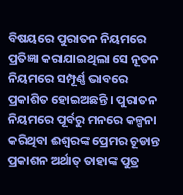ବିଷୟରେ ପୁରାତନ ନିୟମରେ ପ୍ରତିଜ୍ଞା କରାଯାଇଥିଲା ସେ ନୂତନ ନିୟମରେ ସମ୍ପୂର୍ଣ୍ଣ ଭାବରେ ପ୍ରକାଶିତ ହୋଇଅଛନ୍ତି । ପୁରାତନ ନିୟମରେ ପୂର୍ବରୁ ମନରେ କଳ୍ପନା କରିଥିବା ଈଶ୍ବରଙ୍କ ପ୍ରେମର ଚୂଡାନ୍ତ ପ୍ରକାଶନ ଅର୍ଥାତ୍ ତାହାଙ୍କ ପୁତ୍ର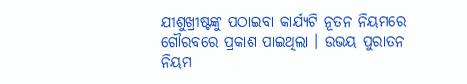ଯୀଶୁଖ୍ରୀଷ୍ଟଙ୍କୁ ପଠାଇବା କାର୍ଯ୍ୟଟି ନୂତନ ନିୟମରେ ଗୌରବରେ ପ୍ରକାଶ ପାଇଥିଲା । ଉଭୟ ପୁରାତନ ନିୟମ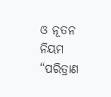ଓ ନୂତନ ନିୟମ “ପରିତ୍ରାଣ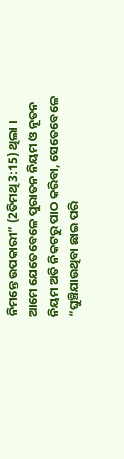ନିମନ୍ତେ ଉପକାରୀ” (2ତିମଥି 3:15) ଥିଲା । ଆମେ ଯେତେବେଳେ ପୁରାତନ ନିୟମ ଓ ନୂତନ ନିୟମ ଅତି ନିକଟରୁ ପାଠ କରିବା, ସେତେବେଳେ “ଘୁଞ୍ଚିଯାଉଥିବା ଛାଇ ପରି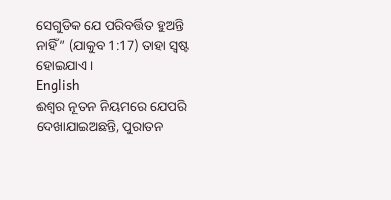ସେଗୁଡିକ ଯେ ପରିବର୍ତ୍ତିତ ହୁଅନ୍ତି ନାହିଁ” (ଯାକୁବ 1:17) ତାହା ସ୍ବଷ୍ଟ ହୋଇଯାଏ ।
English
ଈଶ୍ବର ନୂତନ ନିୟମରେ ଯେପରି ଦେଖାଯାଇଅଛନ୍ତି, ପୁରାତନ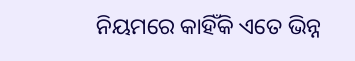ନିୟମରେ କାହିଁକି ଏତେ ଭିନ୍ନ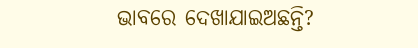ଭାବରେ ଦେଖାଯାଇଅଛନ୍ତି?